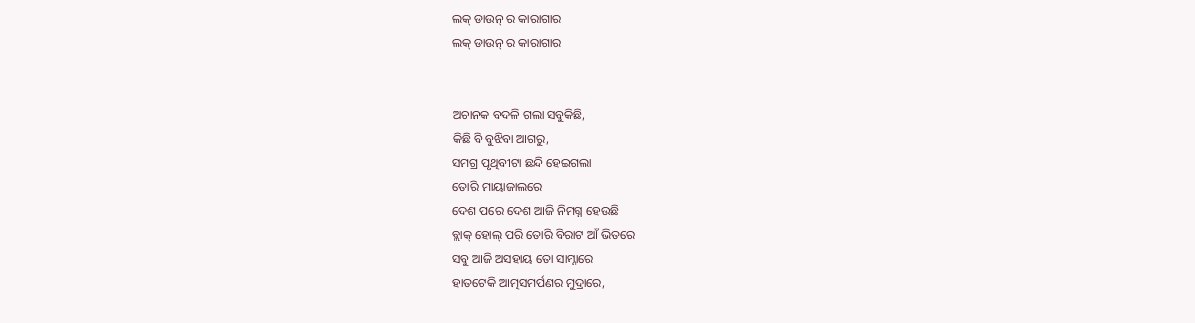ଲକ୍ ଡାଉନ୍ ର କାରାଗାର
ଲକ୍ ଡାଉନ୍ ର କାରାଗାର


ଅଚାନକ ବଦଳି ଗଲା ସବୁକିଛି,
କିଛି ବି ବୁଝିବା ଆଗରୁ,
ସମଗ୍ର ପୃଥିବୀଟା ଛନ୍ଦି ହେଇଗଲା
ତୋରି ମାୟାଜାଲରେ
ଦେଶ ପରେ ଦେଶ ଆଜି ନିମଗ୍ନ ହେଉଛି
ବ୍ଲାକ୍ ହୋଲ୍ ପରି ତୋରି ବିରାଟ ଆଁ ଭିତରେ
ସବୁ ଆଜି ଅସହାୟ ତୋ ସାମ୍ନାରେ
ହାତଟେକି ଆତ୍ମସମର୍ପଣର ମୁଦ୍ରାରେ,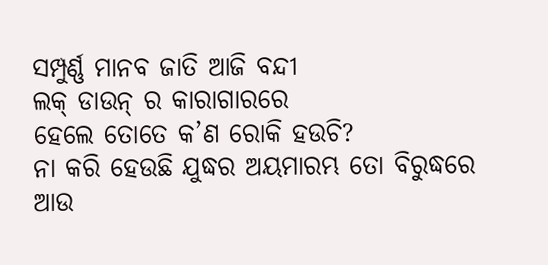ସମ୍ପୁର୍ଣ୍ଣ ମାନବ ଜାତି ଆଜି ବନ୍ଦୀ
ଲକ୍ ଡାଉନ୍ ର କାରାଗାରରେ
ହେଲେ ତୋତେ କ’ଣ ରୋକି ହଉଚି?
ନା କରି ହେଉଛି ଯୁଦ୍ଧର ଅୟମାରମ୍ଭ ତୋ ବିରୁଦ୍ଧରେ
ଆଉ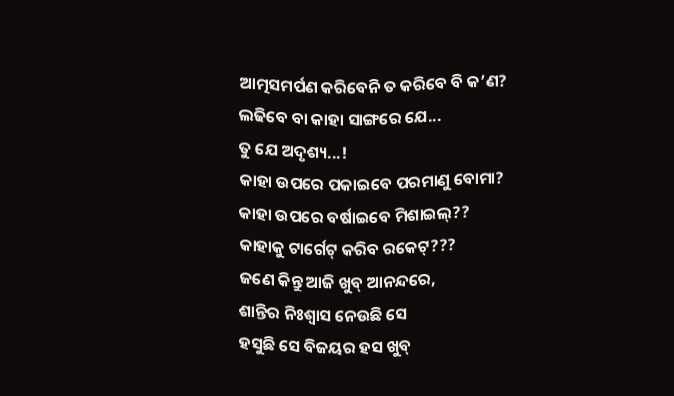ଆତ୍ମସମର୍ପଣ କରିବେନି ତ କରିବେ ବି କ’ଣ?
ଲଢିବେ ବା କାହା ସାଙ୍ଗରେ ଯେ...
ତୁ ଯେ ଅଦୃଶ୍ୟ...!
କାହା ଉପରେ ପକାଇବେ ପରମାଣୁ ବୋମା?
କାହା ଉପରେ ବର୍ଷାଇବେ ମିଶାଇଲ୍??
କାହାକୁ ଟାର୍ଗେଟ୍ କରିବ ରକେଟ୍???
ଜଣେ କିନ୍ତୁ ଆଜି ଖୁବ୍ ଆନନ୍ଦରେ,
ଶାନ୍ତିର ନିଃଶ୍ୱାସ ନେଉଛି ସେ
ହସୁଛି ସେ ବିଜୟର ହସ ଖୁବ୍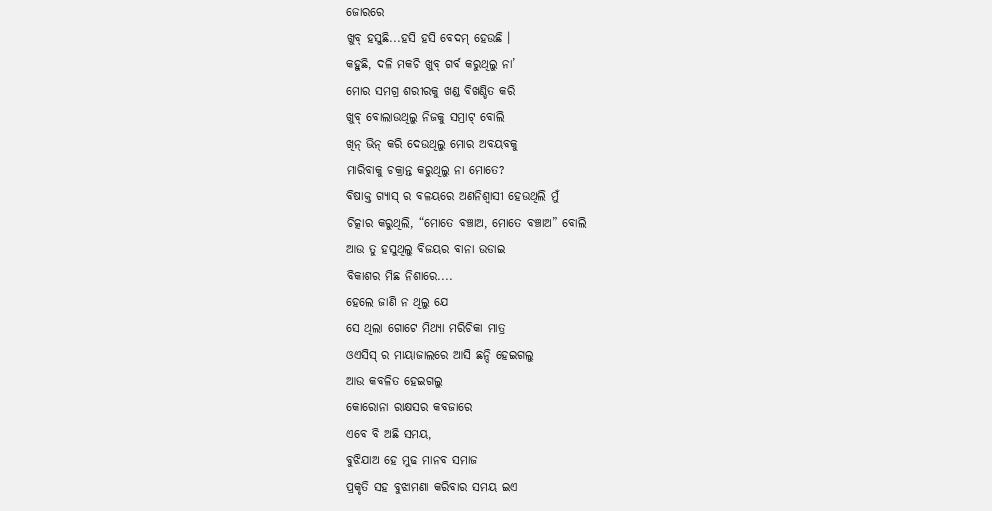ଜୋରରେ
ଖୁବ୍ ହସୁଛି...ହସି ହସି ବେଦମ୍ ହେଉଛି ।
କହୁଛି, ଦଳି ମକଚି ଖୁବ୍ ଗର୍ବ କରୁଥିଲୁ ନା’
ମୋର ସମଗ୍ର ଶରୀରକୁ ଖଣ୍ଡ ବିଖଣ୍ଡିତ କରି
ଖୁବ୍ ବୋଲାଉଥିଲୁ ନିଜକୁ ସମ୍ରାଟ୍ ବୋଲି
ଖିନ୍ ଭିନ୍ କରି ଦେଉଥିଲୁ ମୋର ଅବୟବକୁ
ମାରିବାକୁ ଚକ୍ରାନ୍ତ କରୁଥିଲୁ ନା ମୋତେ?
ବିଷାକ୍ତ ଗ୍ୟାସ୍ ର ବଳୟରେ ଅଣନିଶ୍ୱାସୀ ହେଉଥିଲି ମୁଁ
ଚିତ୍କାର କରୁଥିଲି, “ମୋତେ ବଞ୍ଚାଅ, ମୋତେ ବଞ୍ଚାଅ” ବୋଲି
ଆଉ ତୁ ହସୁଥିଲୁ ବିଜୟର ବାନା ଉଡାଇ
ବିକାଶର ମିଛ ନିଶାରେ....
ହେଲେ ଜାଣି ନ ଥିଲୁ ଯେ
ସେ ଥିଲା ଗୋଟେ ମିଥ୍ୟା ମରିଚିକା ମାତ୍ର
ଓଏସିସ୍ ର ମାୟାଜାଲରେ ଆସି ଛନ୍ଦି ହେଇଗଲୁ
ଆଉ କବଳିତ ହେଇଗଲୁ
କୋରୋନା ରାକ୍ଷସର କବଜାରେ
ଏବେ ବି ଅଛି ସମୟ,
ବୁଝିଯାଅ ହେ ମୁଢ ମାନବ ସମାଜ
ପ୍ରକୃତି ସହ ବୁଝାମଣା କରିବାର ସମୟ ଇଏ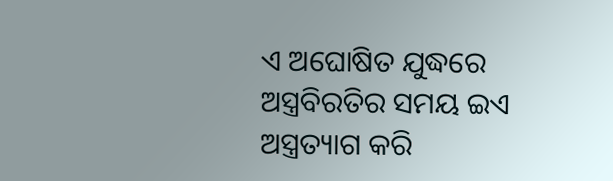ଏ ଅଘୋଷିତ ଯୁଦ୍ଧରେ ଅସ୍ତ୍ରବିରତିର ସମୟ ଇଏ
ଅସ୍ତ୍ରତ୍ୟାଗ କରି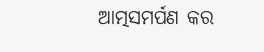ଆତ୍ମସମର୍ପଣ କର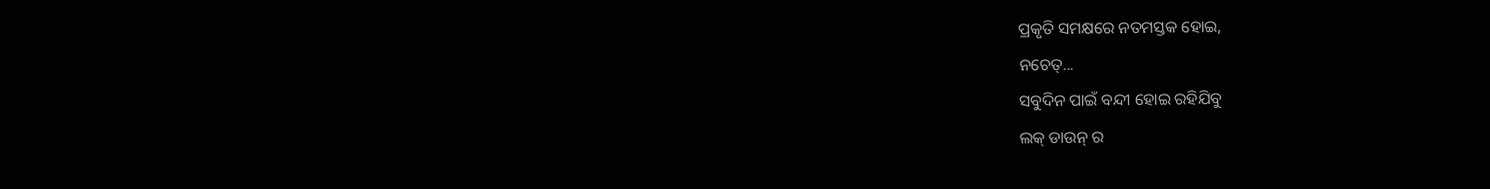ପ୍ରକୃତି ସମକ୍ଷରେ ନତମସ୍ତକ ହୋଇ,
ନଚେତ୍...
ସବୁଦିନ ପାଇଁ ବନ୍ଦୀ ହୋଇ ରହିଯିବୁ
ଲକ୍ ଡାଉନ୍ ର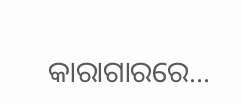କାରାଗାରରେ...